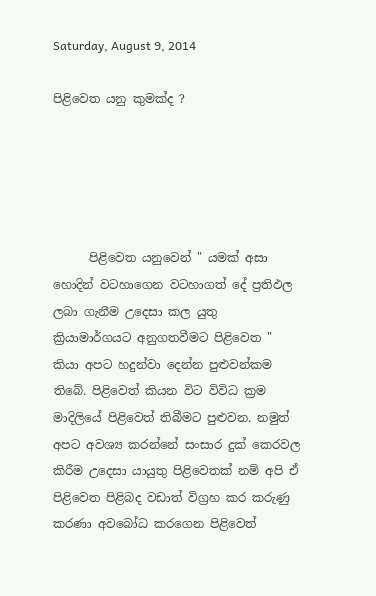Saturday, August 9, 2014

පිළිවෙත යනු කුමක්ද ?





      පිළිවෙත යනුවෙන් " යමක් අසා  හොදින් වටහාගෙන වටහාගත් දේ ප්‍රතිඵල ලබා ගැනීම උදෙසා කල යුතු ක්‍රියාමාර්ගයට අනුගතවීමට පිළිවෙත " කියා අපට හදුන්වා දෙන්න පුළුවන්කම තිබේ. පිළිවෙත් කියන විට විවිධ ක්‍රම මාදිලියේ පිළිවෙත් තිබීමට පුළුවන. නමුත් අපට අවශ්‍ය කරන්නේ සංසාර දුක් කෙරවල කිරීම උදෙසා යායුතු පිළිවෙතක් නම් අපි ඒ පිළිවෙත පිළිබද වඩාත් විග්‍රහ කර කරුණු කරණා අවබෝධ කරගෙන පිළිවෙත්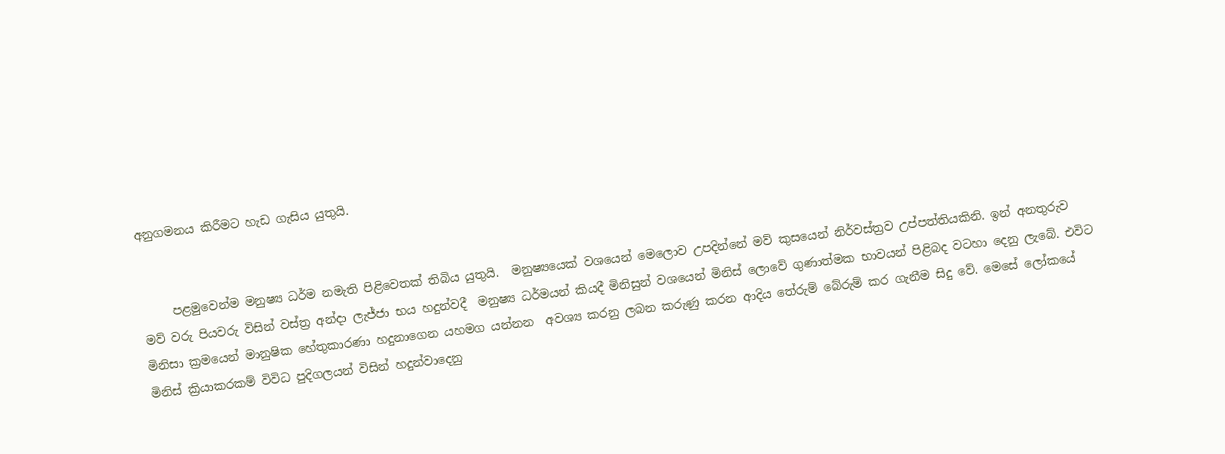අනුගමනය කිරීමට හැඩ ගැසිය යුතුයි.


     පළමුවෙන්ම මනුෂ්‍ය ධර්ම නමැති පිළිවෙතක් තිබිය යුතුයි.  මනුෂ්‍යයෙක් වශයෙන් මෙලොව උපදින්නේ මව් කුසයෙන් නිර්වස්ත්‍රව උප්පත්තියකිනි. ඉන් අනතුරුව මව් වරු පියවරු විසින් වස්ත්‍ර අන්දා ලැජ්ජා භය හදුන්වදී  මනුෂ්‍ය ධර්මයන් කියදී මිනිසුන් වශයෙන් මිනිස් ලොවේ ගුණාත්මක භාවයන් පිළිබද වටහා දෙනු ලැබේ. එවිට මිනිසා ක්‍රමයෙන් මානුෂික හේතුකාරණා හදුනාගෙන යහමග යන්නන  අවශ්‍ය කරනු ලබන කරුණු කරන ආදිය තේරුම් බේරුම් කර ගැනීම සිදු වේ. මෙසේ ලෝකයේ මිනිස් ක්‍රියාකරකම් විවිධ පුදිගලයන් විසින් හදුන්වාදෙනු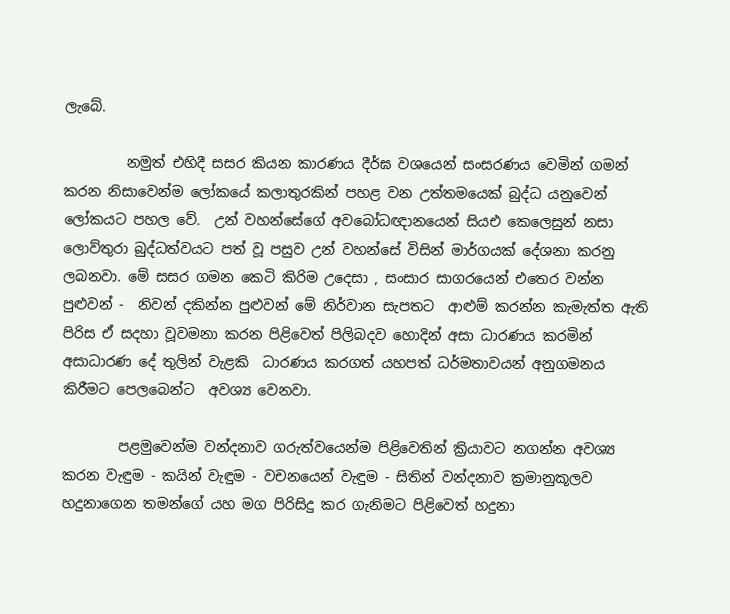ලැබේ.

         නමුත් එහිදී සසර කියන කාරණය දීර්ඝ වශයෙන් සංසරණය වෙමින් ගමන් කරන නිසාවෙන්ම ලෝකයේ කලාතුරකින් පහළ වන උත්තමයෙක් බුද්ධ යනුවෙන් ලෝකයට පහල වේ.  උන් වහන්සේගේ අවබෝධඥානයෙන් සියඑ කෙලෙසුන් නසා ලොව්‍තුරා බුද්ධත්වයට පත් වූ පසුව උන් වහන්සේ විසින් මාර්ගයක් දේශනා කරනු ලබනවා. මේ සසර ගමන කෙටි කිරිම උදෙසා , සංසාර සාගරයෙන් එතෙර වන්න පුළුවන් -  නිවන් දකින්න පුළුවන් මේ නිර්වාන සැපතට  ආළුම් කරන්න කැමැත්ත ඇති පිරිස ඒ සදහා වූවමනා කරන පිළිවෙත් පිලිබදව හොදින් අසා ධාරණය කරමින් අසාධාරණ දේ තුලින් වැළකි  ධාරණය කරගත් යහපත් ධර්මතාවයන් අනුගමනය කිරීමට පෙලබෙන්ට  අවශ්‍ය වෙනවා.

        පළමුවෙන්ම වන්දනාව ගරුත්වයෙන්ම පිළිවෙතින් ක්‍රියාවට නගන්න අවශ්‍ය කරන වැඳුම - කයින් වැඳුම - වචනයෙන් වැඳුම - සිතින් වන්දනාව ක්‍රමානුකූලව හදුනාගෙන තමන්ගේ යහ මග පිරිසිදු කර ගැනිමට පිළිවෙත් හදුනා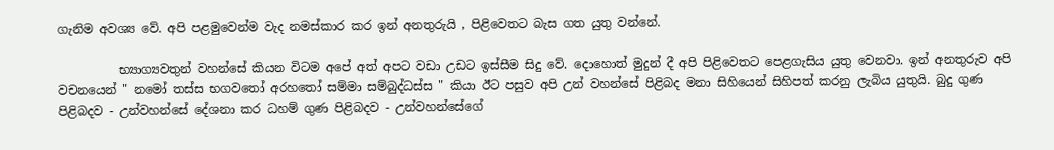ගැනිම අවශ්‍ය වේ. අපි පළමුවෙන්ම වැද නමස්කාර කර ඉන් අනතුරුයි , පිළිවෙතට බැස ගත යුතු වන්නේ.

          භ්‍යාග්‍යවතුන් වහන්සේ කියන විටම අපේ අත් අපට වඩා උඩට ඉස්සීම සිදු වේ. දොහොත් මුදුන් දී අපි පිළිවෙතට පෙළගැසිය යුතු වෙනවා. ඉන් අනතුරුව අපි වචනයෙන් " නමෝ තස්ස භගවතෝ අරහතෝ සම්මා සම්බුද්ධස්ස " කියා ඊට පසුව අපි උන් වහන්සේ පිළිබද මනා සිහියෙන් සිහිපත් කරනු ලැබිය යුතුයි. බුදු ගුණ පිළිබදව - උන්වහන්සේ දේශනා කර ධහම් ගුණ පිළිබදව - උන්වහන්සේගේ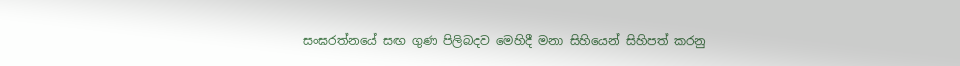සංඝරත්නයේ සඟ ගුණ පිලිබදව මෙහිදී මනා සිහියෙන් සිහිපත් කරනු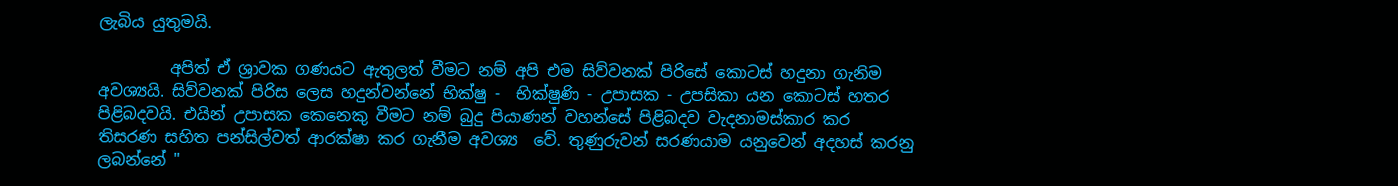ලැබිය යුතුමයි.

         අපිත් ඒ ශ්‍රාවක ගණයට ඇතුලත් වීමට නම් අපි එම සිව්වනක් පිරිසේ කොටස් හදුනා ගැනිම අවශ්‍යයි. සිව්වනක් පිරිස ලෙස හදුන්වන්නේ භික්ෂු -  භික්ෂුණි - උපාසක - උපසිකා යන කොටස් හතර පිළිබදවයි. එයින් උපාසක කෙනෙකු වීමට නම් බුදු පියාණන් වහන්සේ පිළිබදව වැදනාමස්කාර කර  තිසරණ සහිත පන්සිල්වත් ආරක්ෂා කර ගැනීම අවශ්‍ය  වේ. තුණුරුවන් සරණයාම යනුවෙන් අදහස් කරනු ලබන්නේ "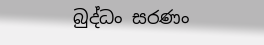බුද්ධං සරණං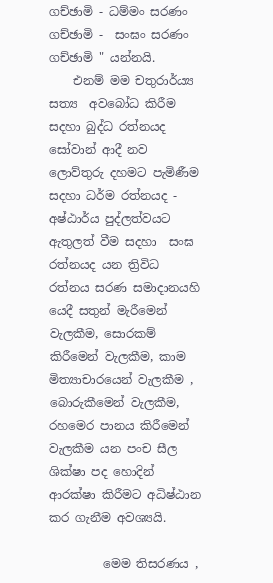ගච්ඡාමි - ධම්මං සරණං ගච්ඡාමි -  සංඝං සරණං ගච්ඡාමි " යන්නයි.
    එනම් මම චතුරාර්ය්‍ය සත්‍ය  අවබෝධ කිරීම සදහා බුද්ධ රත්නයද සෝවාන් ආදී නව ලොව්තුරු දහමට පැමිණීම සදහා ධර්ම රත්නයද - අෂ්ඨාර්ය පුද්ලත්වයට ඇතුලත් වීම සදහා  සංඝ රත්නයද යන ත්‍රිවිධ රත්නය සරණ සමාදානයහි යෙදී සතුන් මැරීමෙන් වැලකීම, සොරකම් කිරීමෙන් වැලකීම, කාම මිත්‍යාචාරයෙන් වැලකීම , බොරුකීමෙන් වැලකීම, රහමෙර පානය කිරීමෙන් වැලකීම යන පංච සීල ශික්ෂා පද හොදින් ආරක්ෂා කිරීමට අධිෂ්ඨාන කර ගැනීම අවශ්‍යයි.

         මෙම තිසරණය ,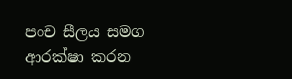පංච සීලය සමග ආරක්ෂා කරන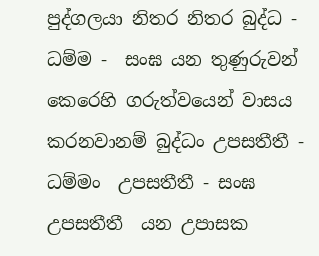පුද්ගලයා නිතර නිතර බුද්ධ - ධම්ම -  සංඝ යන තුණුරුවන් කෙරෙහි ගරුත්වයෙන් වාසය කරනවානම් බුද්ධං උපසතීතී - ධම්මං  උපසතීතී - සංඝ උපසතීතී  යන උපාසක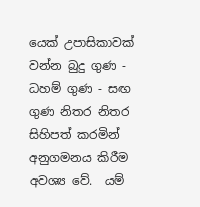යෙක් උපාසිකාවක් වන්න බුදු ගුණ - ධහම් ගුණ - සඟ ගුණ නිතර නිතර සිහිපත් කරමින් අනුගමනය කිරීම අවශ්‍ය වේ.  යම්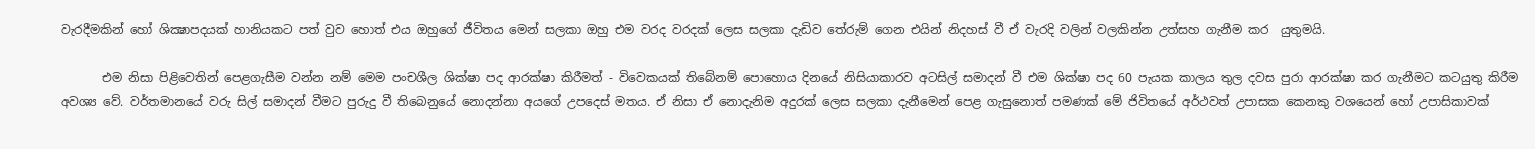වැරදීමකින් හෝ ශික්‍ෂාපදයක් හානියකට පත් වුව හොත් එය ඔහුගේ ජීවිතය මෙන් සලකා ඔහු එම වරද වරදක් ලෙස සලකා දැඩිව තේරුම් ගෙන එයින් නිදහස් වී ඒ වැරදි වලින් වලකින්න උත්සහ ගැනීම කර  යුතුමයි.

       එම නිසා පිළිවෙතින් පෙළගැසීම වන්න නම් මෙම පංචශීල ශික්ෂා පද ආරක්ෂා කිරීමත් - විවෙකයක් තිබේනම් පොහොය දිනයේ නිසියාකාරව අටසිල් සමාදන් වී එම ශික්ෂා පද 60 පැයක කාලය තුල දවස පුරා ආරක්ෂා කර ගැනීමට කටයුතු කිරීම අවශ්‍ය වේ. වර්තමානයේ වරු සිල් සමාදන් වීමට පුරුදු වී තිබෙනුයේ නොදන්නා අයගේ උපදෙස් මතය. ඒ නිසා ඒ නොදැනිම අදුරක් ලෙස සලකා දැනීමෙන් පෙළ ගැසුනොත් පමණක් මේ ජිවිතයේ අර්ථවත් උපාසක කෙනකු වශයෙන් හෝ උපාසිකාවක්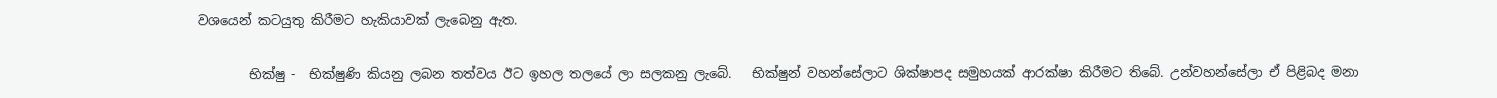වශයෙන් කටයුතු කිරීමට හැකියාවක් ලැබෙනු ඇත.

        භික්ෂු -  භික්ෂුණි කියනු ලබන තත්වය ඊට ඉහල තලයේ ලා සලකනු ලැබේ.   භික්ෂුන් වහන්සේලාට ශික්ෂාපද සමුහයක් ආරක්ෂා කිරීමට තිබේ. උන්වහන්සේලා ඒ පිළිබද මනා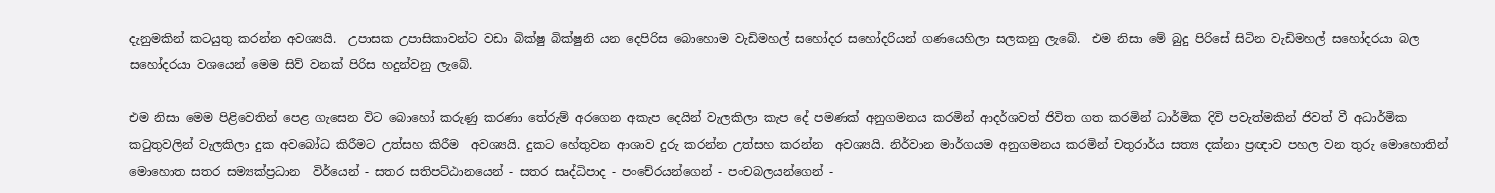දැනුමකින් කටයුතු කරන්න අවශ්‍යයි.  උපාසක උපාසිකාවන්ට වඩා බික්ෂු බික්ෂුනි යන දෙපිරිස බොහොම වැඩිමහල් සහෝදර සහෝදරියන් ගණයෙහිලා සලකනු ලැබේ.  එම නිසා මේ බුදු පිරිසේ සිටින වැඩිමහල් සහෝදරයා බල සහෝදරයා වශයෙන් මෙම සිව් වනක් පිරිස හදුන්වනු ලැබේ.

එම නිසා මෙම පිළිවෙතින් පෙළ ගැසෙන විට බොහෝ කරුණු කරණා තේරුම් අරගෙන අකැප දෙයින් වැලකිලා කැප දේ පමණක් අනුගමනය කරමින් ආදර්ශවත් ජිවිත ගත කරමින් ධාර්මික දිවි පවැත්මකින් ජිවත් වී අධාර්මික කටුතුවලින් වැලකිලා දුක අවබෝධ කිරීමට උත්සහ කිරීම  අවශ්‍යයි. දුකට හේතුවන ආශාව දුරු කරන්න උත්සහ කරන්න  අවශ්‍යයි. නිර්වාන මාර්ගයම අනුගමනය කරමින් චතුරාර්ය සත්‍ය දක්නා ප්‍රඥාව පහල වන තුරු මොහොතින් මොහොත සතර සම්‍යක්ප්‍රධාන  විර්යෙන් - සතර සතිපට්ඨානයෙන් - සතර සෘද්ධිපාද - පංචේ‍රයන්ගෙන් - පංචබලයන්ගෙන් -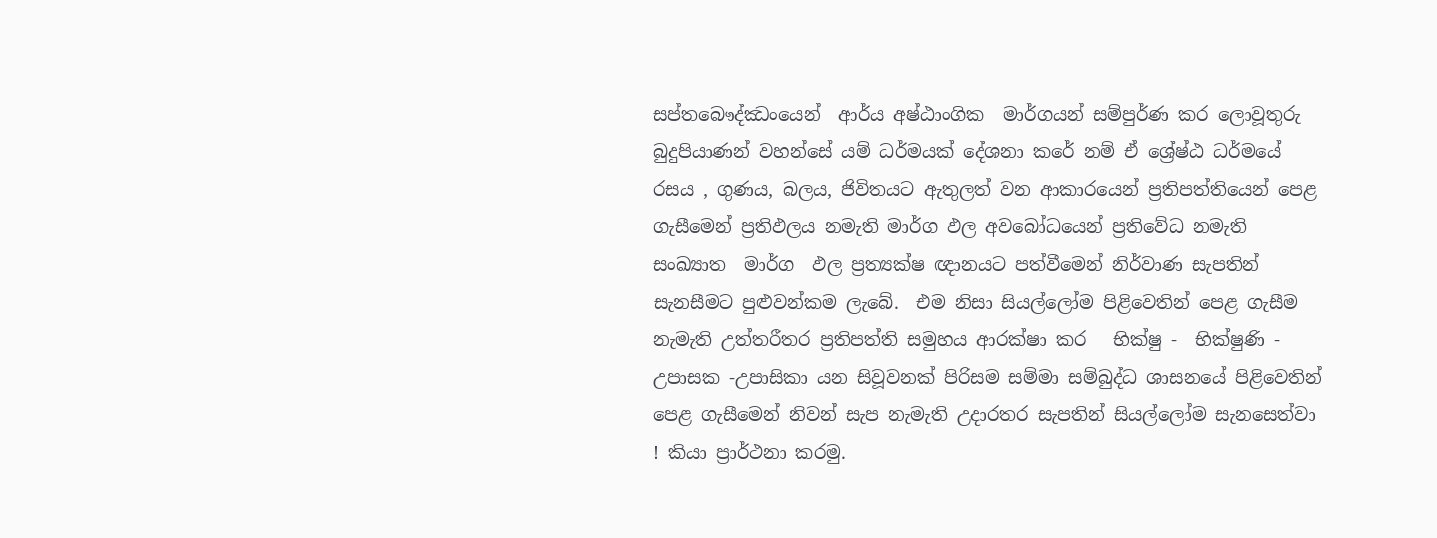සප්තබෞද්ඣංයෙන්  ආර්ය අෂ්ඨාංගික  මාර්ගයන් සම්පුර්ණ කර ලොවූතුරු බුදුපියාණන් වහන්සේ යම් ධර්මයක් දේශනා කරේ නම් ඒ ශ්‍රේෂ්ඨ ධර්මයේ රසය , ගුණය, බලය, ජිවිතයට ඇතුලත් වන ආකාරයෙන් ප්‍රතිපත්තියෙන් පෙළ ගැසීමෙන් ප්‍රතිඵලය නමැති මාර්ග ඵල අවබෝධයෙන් ප්‍රතිවේධ නමැති සංඛ්‍යාත  මාර්ග  ඵල ප්‍රත්‍යක්ෂ ඥානයට පත්වීමෙන් නිර්වාණ සැපතින් සැනසීමට පුළුවන්කම ලැබේ.  එම නිසා සියල්ලෝම පිළිවෙතින් පෙළ ගැසීම නැමැති උත්තරීතර ප්‍රතිපත්ති සමුහය ආරක්ෂා කර   භික්ෂු -  භික්ෂුණි - උපාසක -උපාසිකා යන සිවූවනක් පිරිසම සම්මා සම්බුද්ධ ශාසනයේ පිළිවෙතින් පෙළ ගැසීමෙන් නිවන් සැප නැමැති උදාරතර සැපතින් සියල්ලෝම සැනසෙත්වා ! කියා ප්‍රාර්ථනා කරමු.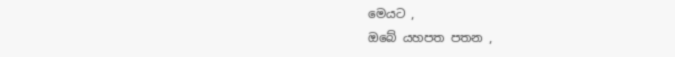මෙයට ,
ඔබේ යහපත පතන ,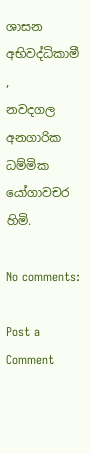ශාසන අභිවද්ධිකාමී ,
නවදගල අනගාරික ධම්මික යෝගාවචර හිමි.

No comments:

Post a Comment